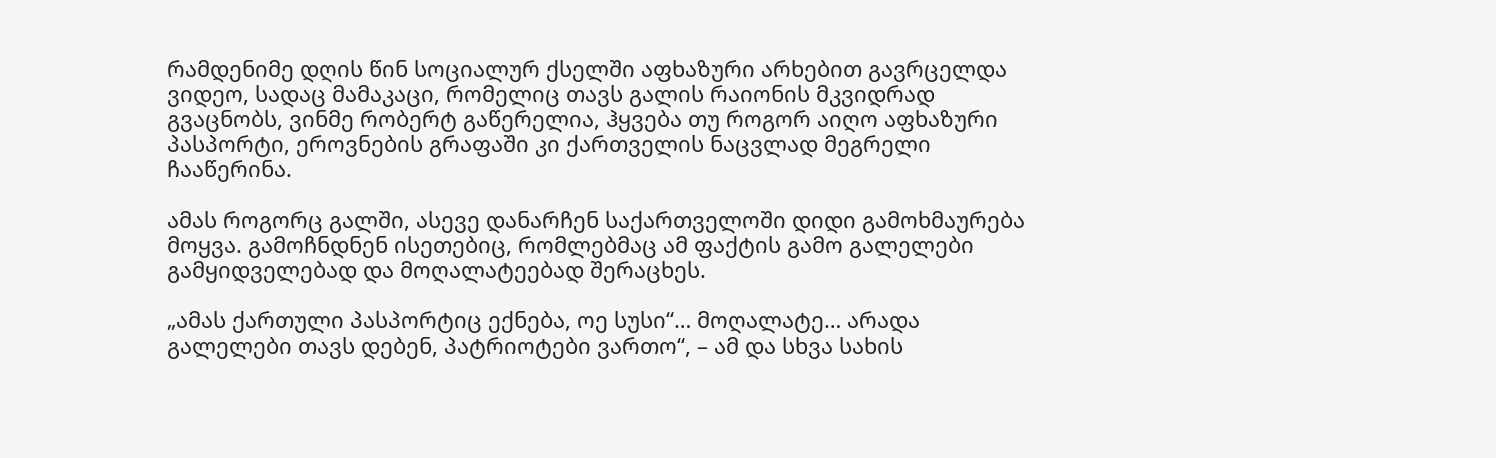რამდენიმე დღის წინ სოციალურ ქსელში აფხაზური არხებით გავრცელდა ვიდეო, სადაც მამაკაცი, რომელიც თავს გალის რაიონის მკვიდრად გვაცნობს, ვინმე რობერტ გაწერელია, ჰყვება თუ როგორ აიღო აფხაზური პასპორტი, ეროვნების გრაფაში კი ქართველის ნაცვლად მეგრელი ჩააწერინა.

ამას როგორც გალში, ასევე დანარჩენ საქართველოში დიდი გამოხმაურება მოყვა. გამოჩნდნენ ისეთებიც, რომლებმაც ამ ფაქტის გამო გალელები გამყიდველებად და მოღალატეებად შერაცხეს.

„ამას ქართული პასპორტიც ექნება, ოე სუსი“… მოღალატე… არადა გალელები თავს დებენ, პატრიოტები ვართო“, – ამ და სხვა სახის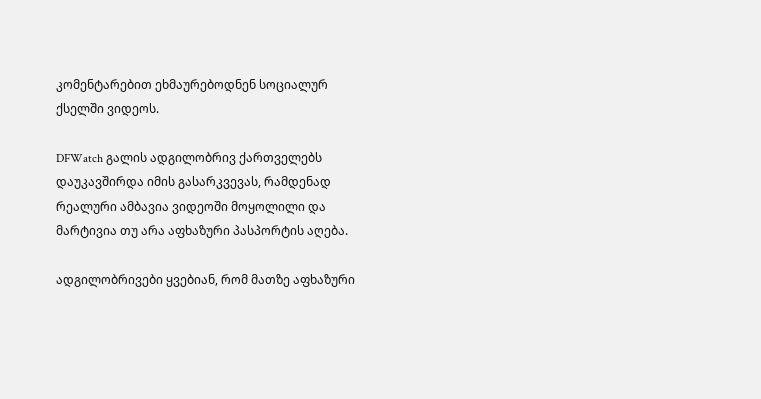კომენტარებით ეხმაურებოდნენ სოციალურ ქსელში ვიდეოს.

DFWatch გალის ადგილობრივ ქართველებს დაუკავშირდა იმის გასარკვევას, რამდენად რეალური ამბავია ვიდეოში მოყოლილი და მარტივია თუ არა აფხაზური პასპორტის აღება.

ადგილობრივები ყვებიან, რომ მათზე აფხაზური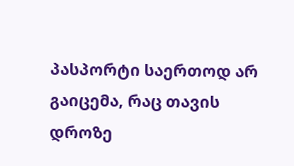პასპორტი საერთოდ არ გაიცემა, რაც თავის დროზე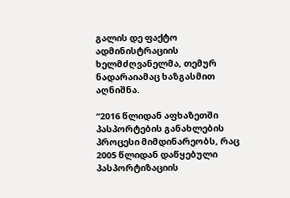გალის დე ფაქტო ადმინისტრაციის ხელმძღვანელმა, თემურ ნადარაიამაც ხაზგასმით აღნიშნა.

“2016 წლიდან აფხაზეთში პასპორტების განახლების პროცესი მიმდინარეობს, რაც 2005 წლიდან დაწყებული პასპორტიზაციის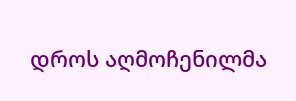დროს აღმოჩენილმა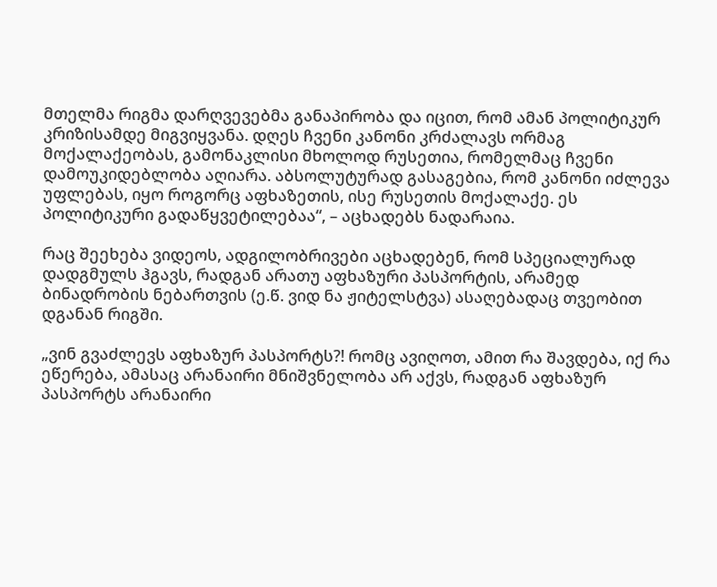მთელმა რიგმა დარღვევებმა განაპირობა და იცით, რომ ამან პოლიტიკურ კრიზისამდე მიგვიყვანა. დღეს ჩვენი კანონი კრძალავს ორმაგ მოქალაქეობას, გამონაკლისი მხოლოდ რუსეთია, რომელმაც ჩვენი დამოუკიდებლობა აღიარა. აბსოლუტურად გასაგებია, რომ კანონი იძლევა უფლებას, იყო როგორც აფხაზეთის, ისე რუსეთის მოქალაქე. ეს პოლიტიკური გადაწყვეტილებაა“, – აცხადებს ნადარაია.

რაც შეეხება ვიდეოს, ადგილობრივები აცხადებენ, რომ სპეციალურად დადგმულს ჰგავს, რადგან არათუ აფხაზური პასპორტის, არამედ ბინადრობის ნებართვის (ე.წ. ვიდ ნა ჟიტელსტვა) ასაღებადაც თვეობით დგანან რიგში.

„ვინ გვაძლევს აფხაზურ პასპორტს?! რომც ავიღოთ, ამით რა შავდება, იქ რა ეწერება, ამასაც არანაირი მნიშვნელობა არ აქვს, რადგან აფხაზურ პასპორტს არანაირი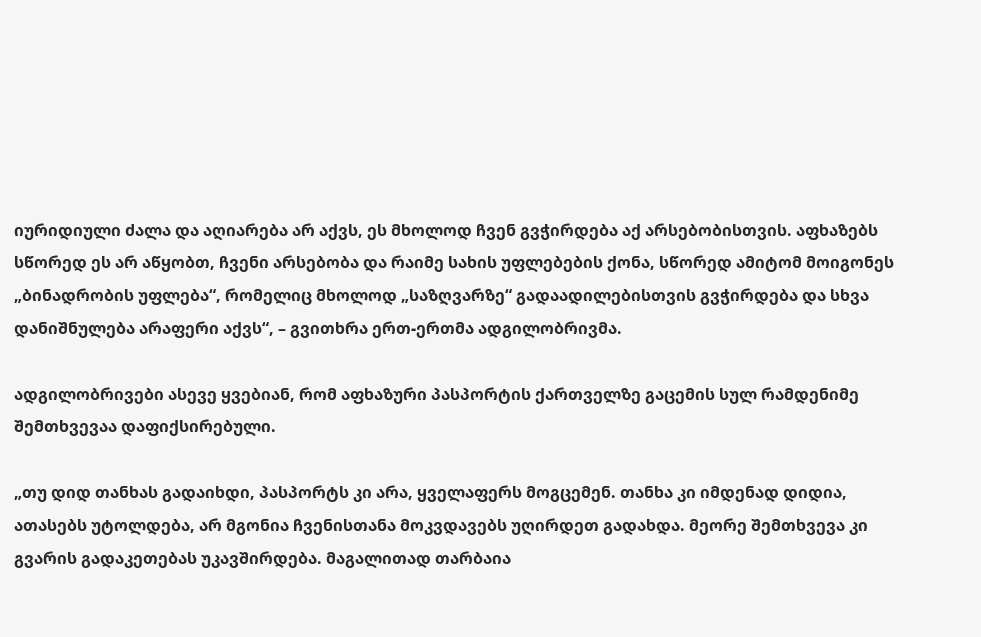იურიდიული ძალა და აღიარება არ აქვს, ეს მხოლოდ ჩვენ გვჭირდება აქ არსებობისთვის. აფხაზებს სწორედ ეს არ აწყობთ, ჩვენი არსებობა და რაიმე სახის უფლებების ქონა, სწორედ ამიტომ მოიგონეს „ბინადრობის უფლება“, რომელიც მხოლოდ „საზღვარზე“ გადაადილებისთვის გვჭირდება და სხვა დანიშნულება არაფერი აქვს“, – გვითხრა ერთ-ერთმა ადგილობრივმა.

ადგილობრივები ასევე ყვებიან, რომ აფხაზური პასპორტის ქართველზე გაცემის სულ რამდენიმე შემთხვევაა დაფიქსირებული.

„თუ დიდ თანხას გადაიხდი, პასპორტს კი არა, ყველაფერს მოგცემენ. თანხა კი იმდენად დიდია, ათასებს უტოლდება, არ მგონია ჩვენისთანა მოკვდავებს უღირდეთ გადახდა. მეორე შემთხვევა კი გვარის გადაკეთებას უკავშირდება. მაგალითად თარბაია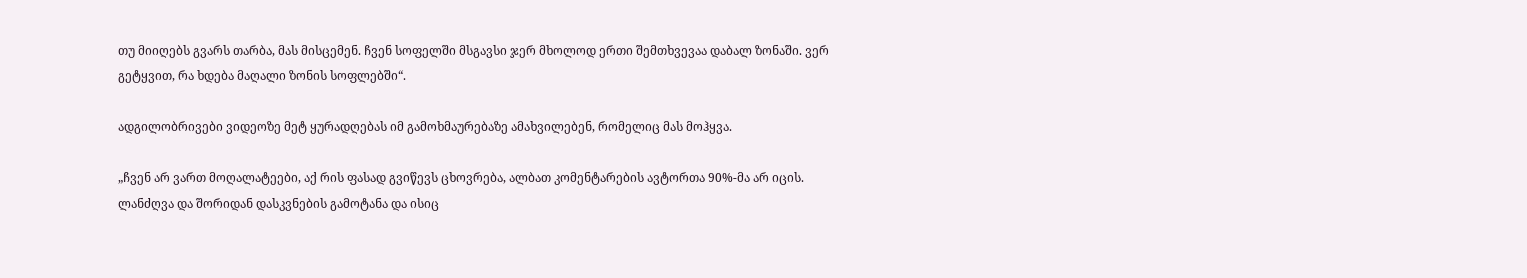თუ მიიღებს გვარს თარბა, მას მისცემენ. ჩვენ სოფელში მსგავსი ჯერ მხოლოდ ერთი შემთხვევაა დაბალ ზონაში. ვერ გეტყვით, რა ხდება მაღალი ზონის სოფლებში“.

ადგილობრივები ვიდეოზე მეტ ყურადღებას იმ გამოხმაურებაზე ამახვილებენ, რომელიც მას მოჰყვა.

„ჩვენ არ ვართ მოღალატეები, აქ რის ფასად გვიწევს ცხოვრება, ალბათ კომენტარების ავტორთა 90%-მა არ იცის. ლანძღვა და შორიდან დასკვნების გამოტანა და ისიც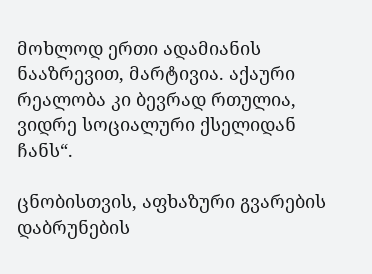მოხლოდ ერთი ადამიანის ნააზრევით, მარტივია. აქაური რეალობა კი ბევრად რთულია, ვიდრე სოციალური ქსელიდან ჩანს“.

ცნობისთვის, აფხაზური გვარების დაბრუნების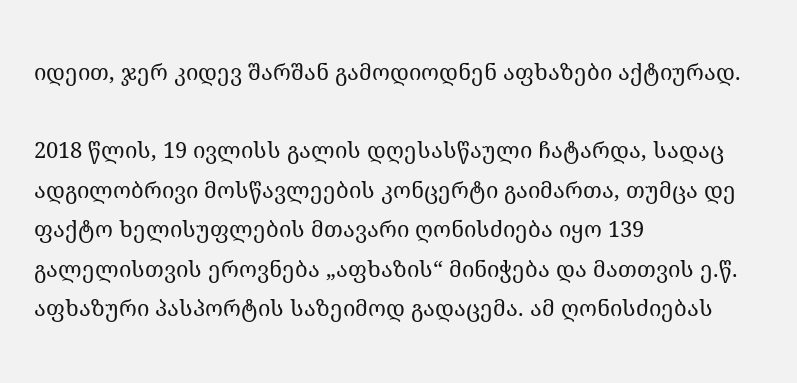იდეით, ჯერ კიდევ შარშან გამოდიოდნენ აფხაზები აქტიურად.

2018 წლის, 19 ივლისს გალის დღესასწაული ჩატარდა, სადაც ადგილობრივი მოსწავლეების კონცერტი გაიმართა, თუმცა დე ფაქტო ხელისუფლების მთავარი ღონისძიება იყო 139 გალელისთვის ეროვნება „აფხაზის“ მინიჭება და მათთვის ე.წ. აფხაზური პასპორტის საზეიმოდ გადაცემა. ამ ღონისძიებას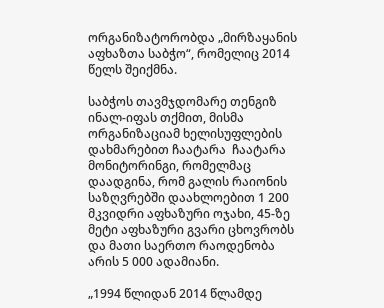ორგანიზატორობდა „მირზაყანის აფხაზთა საბჭო“, რომელიც 2014 წელს შეიქმნა.

საბჭოს თავმჯდომარე თენგიზ ინალ-იფას თქმით, მისმა ორგანიზაციამ ხელისუფლების დახმარებით ჩაატარა  ჩაატარა მონიტორინგი, რომელმაც დაადგინა, რომ გალის რაიონის საზღვრებში დაახლოებით 1 200 მკვიდრი აფხაზური ოჯახი, 45-ზე მეტი აფხაზური გვარი ცხოვრობს და მათი საერთო რაოდენობა არის 5 000 ადამიანი.

„1994 წლიდან 2014 წლამდე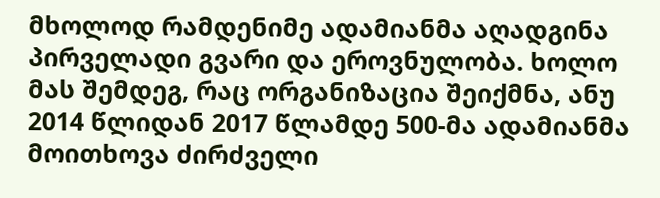მხოლოდ რამდენიმე ადამიანმა აღადგინა პირველადი გვარი და ეროვნულობა. ხოლო მას შემდეგ, რაც ორგანიზაცია შეიქმნა, ანუ 2014 წლიდან 2017 წლამდე 500-მა ადამიანმა მოითხოვა ძირძველი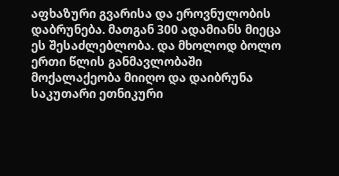აფხაზური გვარისა და ეროვნულობის დაბრუნება. მათგან 300 ადამიანს მიეცა ეს შესაძლებლობა. და მხოლოდ ბოლო ერთი წლის განმავლობაში მოქალაქეობა მიიღო და დაიბრუნა საკუთარი ეთნიკური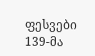ფესვები 139-მა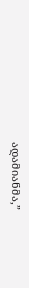ადამიანმა,”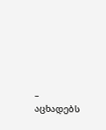– აცხადებს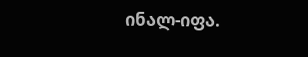ინალ-იფა.